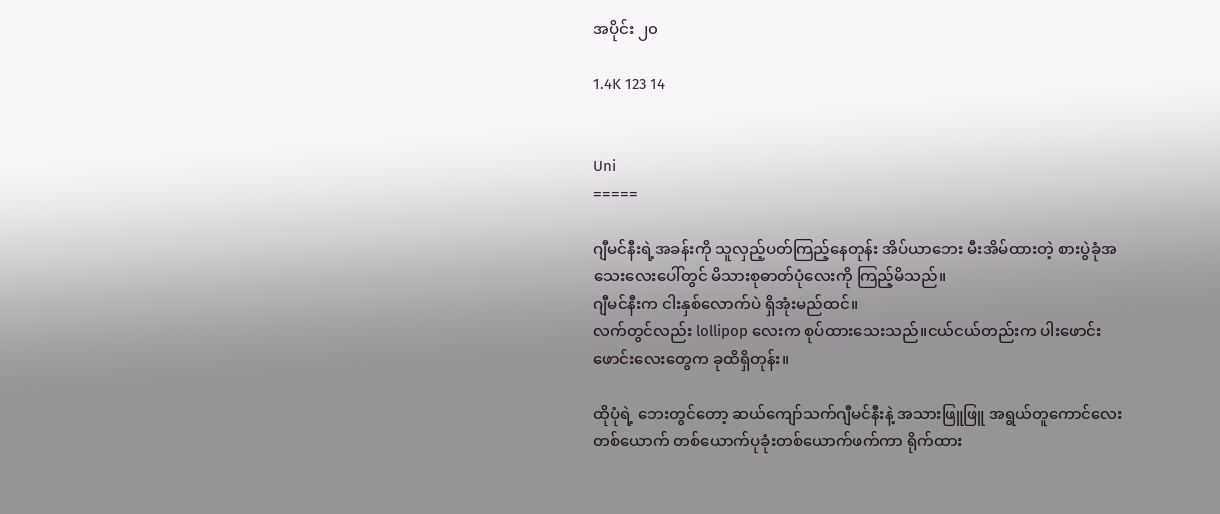အပိုင်း ၂၀

1.4K 123 14


Uni
=====

ဂျီမင်နီးရဲ့အခန်းကို သူလှည့်ပတ်ကြည့်နေတုန်း အိပ်ယာဘေး မီးအိမ်ထားတဲ့ စားပွဲခုံအသေးလေးပေါ်တွင် မိသားစုဓာတ်ပုံလေးကို ကြည့်မိသည်။
ဂျီမင်နီးက ငါးနှစ်လောက်ပဲ ရှိအုံးမည်ထင်။
လက်တွင်လည်း lollipop လေးက စုပ်ထားသေးသည်။ငယ်ငယ်တည်းက ပါးဖောင်းဖောင်းလေးတွေက ခုထိရှိတုန်း။

ထိုပုံရဲ့ ဘေးတွင်တော့ ဆယ်ကျော်သက်ဂျီမင်နီးနဲ့ အသားဖြူဖြူ အရွယ်တူကောင်လေးတစ်ယောက် တစ်ယောက်ပုခုံးတစ်ယောက်ဖက်ကာ ရိုက်ထား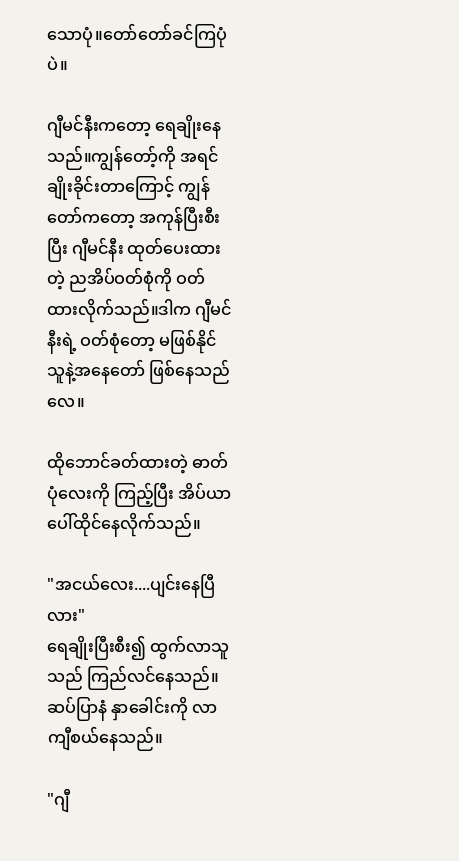သောပုံ။တော်တော်ခင်ကြပုံပဲ။

ဂျီမင်နီးကတော့ ရေချိုးနေသည်။ကျွန်တော့်ကို အရင်ချိုးခိုင်းတာကြောင့် ကျွန်တော်ကတော့ အကုန်ပြီးစီးပြီး ဂျီမင်နီး ထုတ်ပေးထားတဲ့ ညအိပ်ဝတ်စုံကို ဝတ်ထားလိုက်သည်။ဒါက ဂျီမင်နီးရဲ့ ဝတ်စုံတော့ မဖြစ်နိုင် သူနဲ့အနေတော် ဖြစ်နေသည်လေ။

ထိုဘောင်ခတ်ထားတဲ့ ဓာတ်ပုံလေးကို ကြည့်ပြီး အိပ်ယာပေါ်ထိုင်နေလိုက်သည်။

"အငယ်လေး....ပျင်းနေပြီလား"
ရေချိုးပြီးစီး၍ ထွက်လာသူသည် ကြည်လင်နေသည်။ဆပ်ပြာနံ နှာခေါင်းကို လာကျီစယ်နေသည်။

"ဂျီ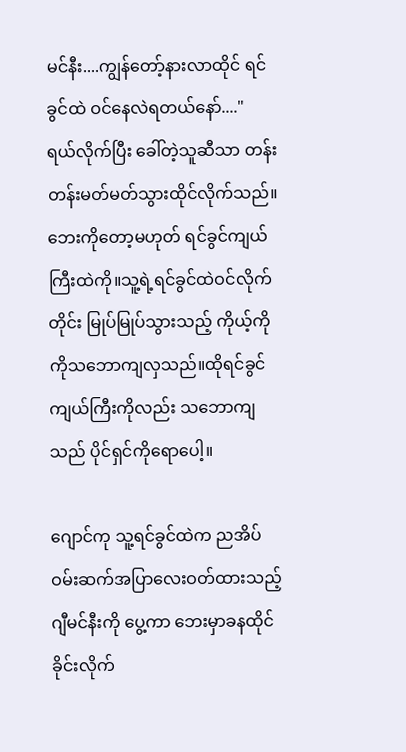မင်နီး....ကျွန်တော့်နားလာထိုင် ရင်ခွင်ထဲ ဝင်နေလဲရတယ်နော်...."
ရယ်လိုက်ပြီး ခေါ်တဲ့သူဆီသာ တန်းတန်းမတ်မတ်သွားထိုင်လိုက်သည်။
ဘေးကိုတော့မဟုတ် ရင်ခွင်ကျယ်ကြီးထဲကို။သူ့ရဲ့ရင်ခွင်ထဲဝင်လိုက်တိုင်း မြုပ်မြုပ်သွားသည့် ကိုယ့်ကိုကိုသဘောကျလှသည်။ထိုရင်ခွင်ကျယ်ကြီးကိုလည်း သဘောကျသည် ပိုင်ရှင်ကိုရောပေါ့။

ဂျောင်ကု သူ့ရင်ခွင်ထဲက ညအိပ်ဝမ်းဆက်အပြာလေးဝတ်ထားသည့် ဂျီမင်နီးကို ပွေ့ကာ ဘေးမှာခနထိုင်ခိုင်းလိုက်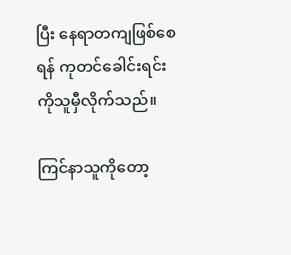ပြီး နေရာတကျဖြစ်စေရန် ကုတင်ခေါင်းရင်းကိုသူမှီလိုက်သည်။

ကြင်နာသူကိုတော့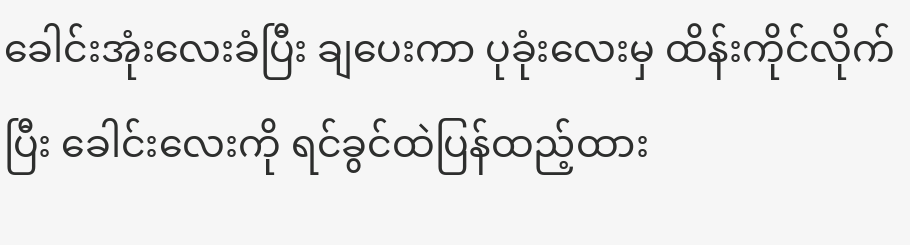ခေါင်းအုံးလေးခံပြီး ချပေးကာ ပုခုံးလေးမှ ထိန်းကိုင်လိုက်ပြီး ခေါင်းလေးကို ရင်ခွင်ထဲပြန်ထည့်ထား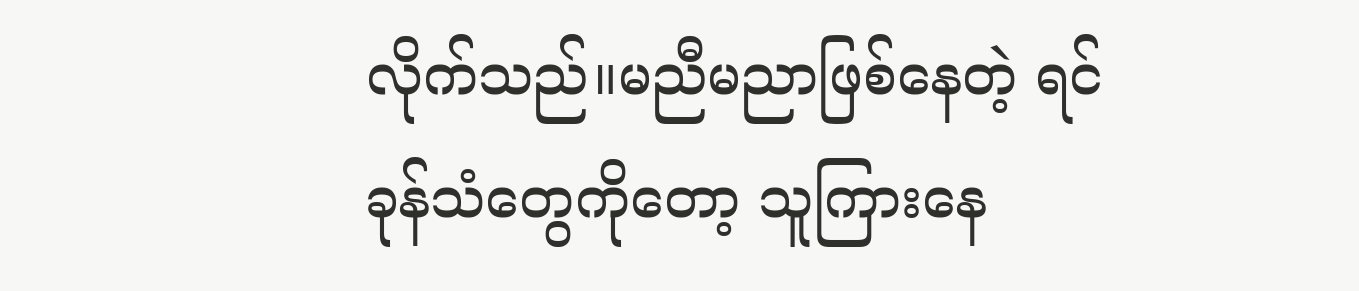လိုက်သည်။မညီမညာဖြစ်နေတဲ့ ရင်ခုန်သံတွေကိုတော့ သူကြားနေ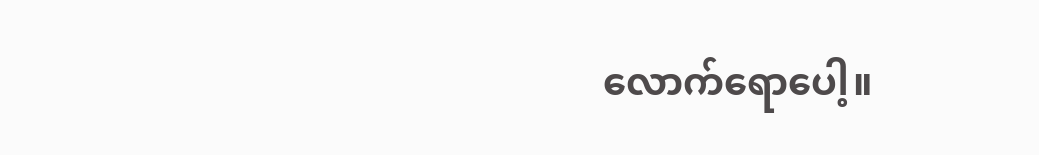လောက်ရောပေါ့။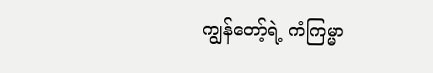ကျွန်တော့်ရဲ့ ကံကြမ္မာ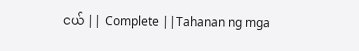ငယ် || Complete ||Tahanan ng mga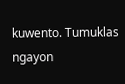kuwento. Tumuklas ngayon